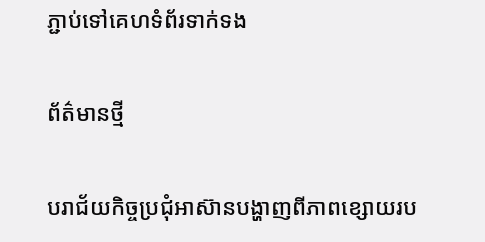ភ្ជាប់ទៅគេហទំព័រទាក់ទង

ព័ត៌មានថ្មី

បរាជ័យកិច្ចប្រជុំអាស៊ានបង្ហាញពីភាពខ្សោយរប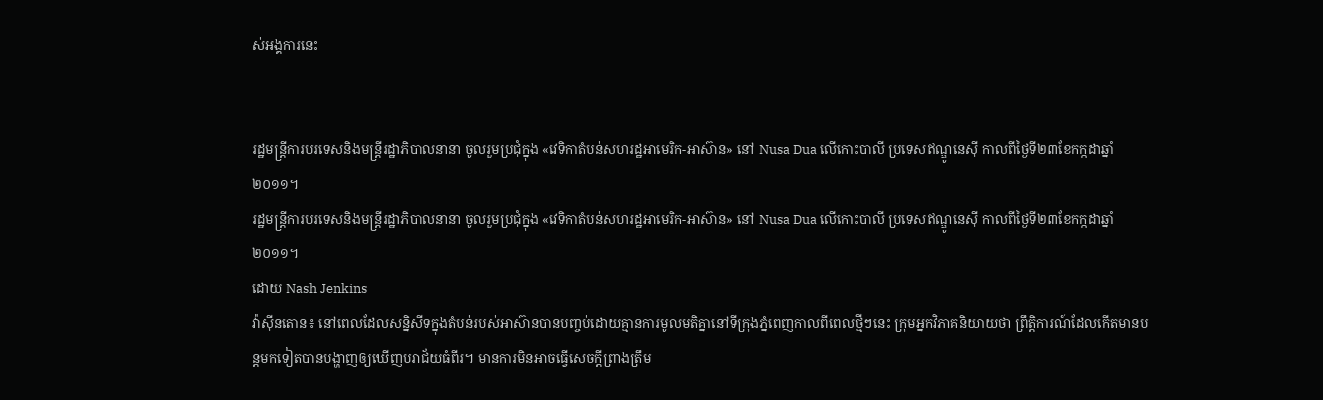ស់អង្គការនេះ


រដ្ឋមន្ត្រីការបរទេសនិងមន្ត្រីរដ្ឋាភិបាលនានា ចូលរួមប្រជុំក្នុង «វេទិកាតំបន់សហរដ្ឋអាមេរិក-អាស៊ាន» នៅ Nusa Dua លើកោះបាលី ប្រទេសឥណ្ឌូនេស៊ី កាលពីថ្ងៃទី២៣ខែកក្កដាឆ្នាំ២០១១។
រដ្ឋមន្ត្រីការបរទេសនិងមន្ត្រីរដ្ឋាភិបាលនានា ចូលរួមប្រជុំក្នុង «វេទិកាតំបន់សហរដ្ឋអាមេរិក-អាស៊ាន» នៅ Nusa Dua លើកោះបាលី ប្រទេសឥណ្ឌូនេស៊ី កាលពីថ្ងៃទី២៣ខែកក្កដាឆ្នាំ២០១១។
ដោយ Nash Jenkins
វ៉ាស៊ីនតោន៖ នៅពេលដែលសន្និសីទក្នុងតំបន់របស់អាស៊ានបានបញ្ចប់ដោយគ្មានការមូលមតិគ្នានៅទីក្រុងភ្នំពេញកាលពីពេលថ្មីៗនេះ ក្រុមអ្នកវិភាគនិយាយថា ព្រឹត្តិការណ៍ដែលកើតមានបន្តមកទៀតបានបង្ហាញឲ្យឃើញបរាជ័យធំពីរ។ មានការមិនអាចធ្វើសេចក្តីព្រាងត្រឹម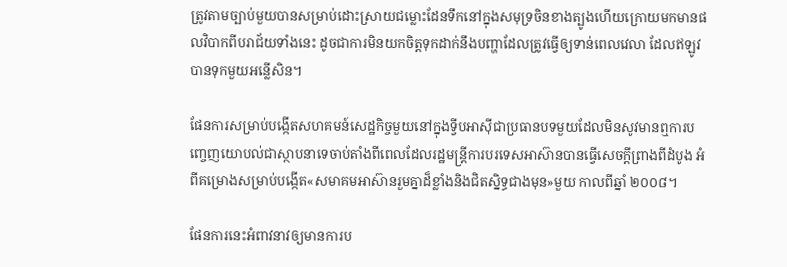ត្រូវតាមច្បាប់មួយបានសម្រាប់ដោះស្រាយជម្លោះដែនទឹកនៅក្នុងសមុទ្រចិនខាងត្បូងហើយក្រោយមកមានផលវិបាកពីបរាជ័យទាំងនេះ ដូចជាការមិនយកចិត្តទុកដាក់នឹងបញ្ហាដែលត្រូវធ្វើឲ្យទាន់ពេលវេលា ដែលឥឡូវបានទុកមួយអន្លើសិន។

ផែនការសម្រាប់បង្កើតសហគមន៍សេដ្ឋកិច្ចមួយនៅក្នុងទ្វីបអាស៊ីជាប្រធានបទមួយដែលមិនសូវមានឮការបញ្ចេញយោបល់ជាស្ថាបនាទេចាប់តាំងពីពេលដែលរដ្ឋមន្រ្តីការបរទេសអាស៊ានបានធ្វើសេចក្តីព្រាងពីដំបូង អំពីគម្រោងសម្រាប់បង្កើត«សមាគមអាស៊ានរួមគ្នាដ៏ខ្លាំងនិងជិតស្និទ្ធជាងមុន»មួយ កាលពីឆ្នាំ ២០០៨។

ផែនការនេះអំពាវនាវឲ្យមានការប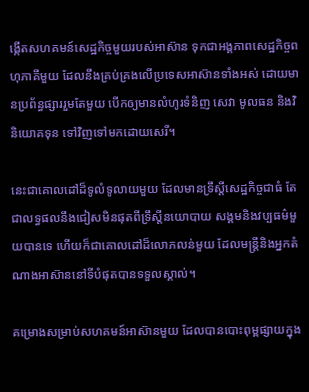ង្កើតសហគមន៍សេដ្ឋកិច្ចមួយរបស់អាស៊ាន ទុកជាអង្គភាពសេដ្ឋកិច្ចពហុភាគីមួយ ដែលនឹងគ្រប់គ្រងលើប្រទេសអាស៊ានទាំងអស់ ដោយមានប្រព័ន្ធផ្សាររួមតែមួយ បើកឲ្យមានលំហូរទំនិញ សេវា មូលធន និងវិនិយោគទុន ទៅវិញទៅមកដោយសេរី។

នេះជាគោលដៅដ៏ទូលំទូលាយមួយ ដែលមានទ្រឹស្តីសេដ្ឋកិច្ចជាធំ តែជាលទ្ធផលនឹងជៀសមិនផុតពីទ្រឹស្តីនយោបាយ សង្គមនិងវប្បធម៌មួយបានទេ ហើយក៏ជាគោលដៅដ៏លោភលន់មួយ ដែលមន្ត្រីនិងអ្នកតំណាងអាស៊ាននៅទីបំផុតបានទទួលស្គាល់។

គម្រោងសម្រាប់សហគមន៍អាស៊ានមួយ ដែលបានបោះពុម្ពផ្សាយក្នុង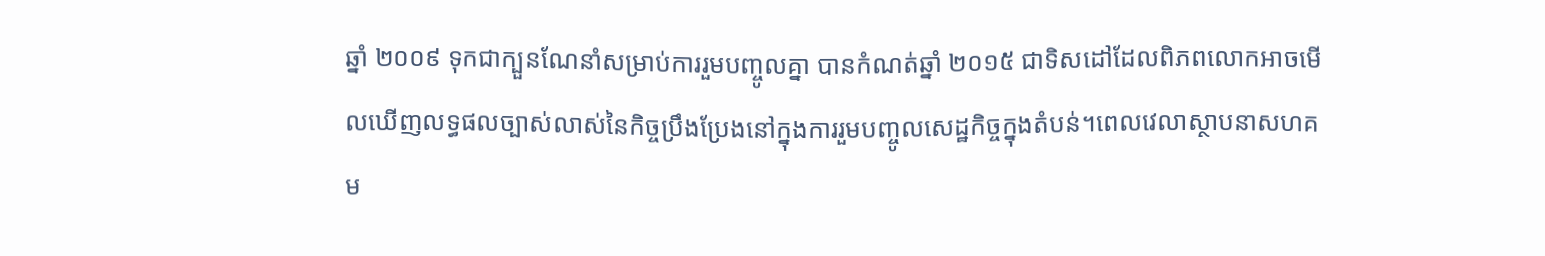ឆ្នាំ ២០០៩ ទុកជាក្បួនណែនាំសម្រាប់ការរួមបញ្ចូលគ្នា បានកំណត់ឆ្នាំ ២០១៥ ជាទិសដៅដែលពិភពលោកអាចមើលឃើញលទ្ធផលច្បាស់លាស់នៃកិច្ចប្រឹងប្រែងនៅក្នុងការរួមបញ្ចូលសេដ្ឋកិច្ចក្នុងតំបន់។ពេលវេលាស្ថាបនាសហគម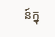ន៍ក្នុ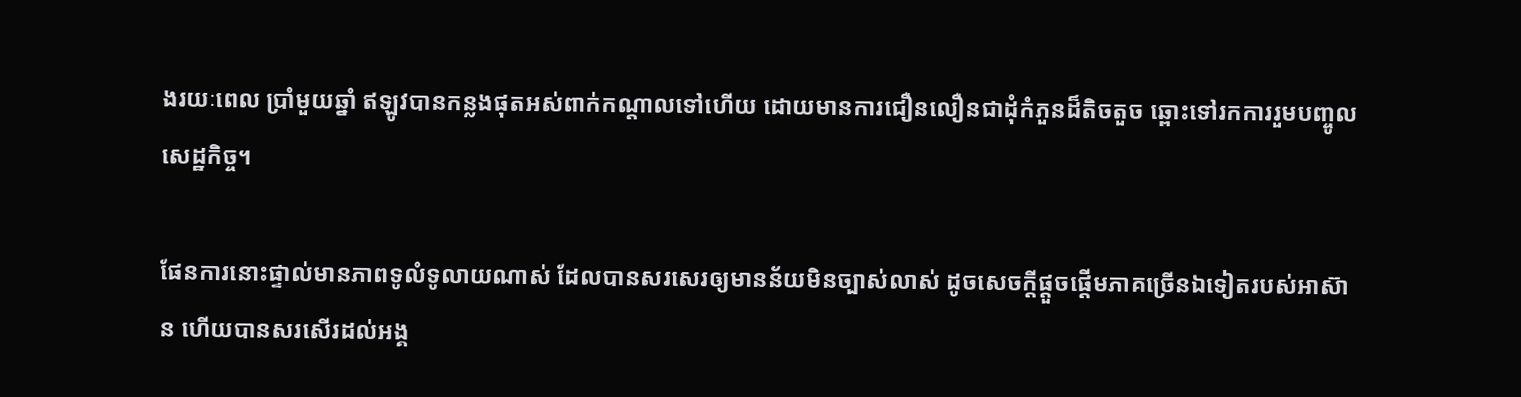ងរយៈពេល ប្រាំមួយឆ្នាំ ឥឡូវបានកន្លងផុតអស់ពាក់កណ្តាលទៅហើយ ដោយមានការជឿនលឿនជាដុំកំភួនដ៏តិចតួច ឆ្ពោះទៅរកការរួមបញ្ចូលសេដ្ឋកិច្ច។

ផែនការនោះផ្ទាល់មានភាពទូលំទូលាយណាស់ ដែលបានសរសេរឲ្យមានន័យមិនច្បាស់លាស់ ដូចសេចក្តីផ្តួចផ្តើមភាគច្រើនឯទៀតរបស់អាស៊ាន ហើយបានសរសើរដល់អង្គ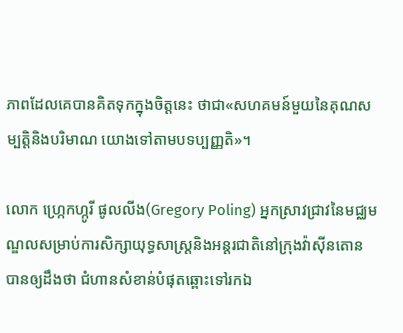ភាពដែលគេបានគិតទុកក្នុងចិត្តនេះ ថាជា«សហគមន៍មួយនៃគុណសម្បត្តិនិងបរិមាណ យោងទៅតាមបទប្បញ្ញតិ»។

លោក ហ្ក្រេកហ្កូរី ផូលលីង(Gregory Poling) អ្នកស្រាវជ្រាវនៃមជ្ឈមណ្ឌលសម្រាប់ការសិក្សាយុទ្ធសាស្រ្តនិងអន្តរជាតិនៅក្រុងវ៉ាស៊ីនតោន បានឲ្យដឹងថា ជំហានសំខាន់បំផុតឆ្ពោះទៅរកឯ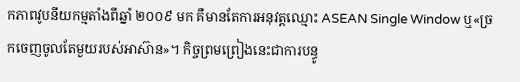កភាពវូបនីយកម្មតាំងពីឆ្នាំ ២០០៩ មក គឺមានតែការអនុវត្តឈ្មោះ ASEAN Single Window ឬ«ច្រកចេញចូលតែមួយរបស់អាស៊ាន»។ កិច្ចព្រមព្រៀងនេះជាការបន្ធូ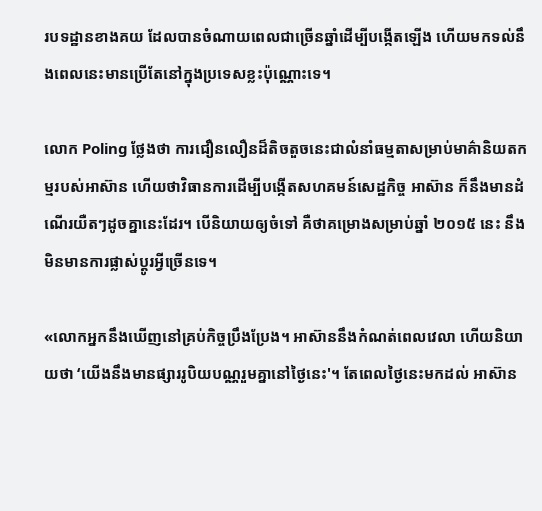របទដ្ឋានខាងគយ ដែលបានចំណាយពេលជាច្រើនឆ្នាំដើម្បីបង្កើតឡើង ហើយមកទល់នឹងពេលនេះមានប្រើតែនៅក្នុងប្រទេសខ្លះប៉ុណ្ណោះទេ។

លោក Poling ថ្លែងថា ការជឿនលឿនដ៏តិចតួចនេះជាលំនាំធម្មតាសម្រាប់មាគ៌ានិយតកម្មរបស់អាស៊ាន ហើយថាវិធានការដើម្បីបង្កើតសហគមន៍សេដ្ឋកិច្ច អាស៊ាន ក៏នឹងមានដំណើរយឺតៗដូចគ្នានេះដែរ។ បើនិយាយឲ្យចំទៅ គឺថាគម្រោងសម្រាប់ឆ្នាំ ២០១៥ នេះ នឹងមិនមានការផ្លាស់ប្តូរអ្វីច្រើនទេ។

«លោកអ្នកនឹងឃើញនៅគ្រប់កិច្ចប្រឹងប្រែង។ អាស៊ាននឹងកំណត់ពេលវេលា ហើយនិយាយថា ‘យើងនឹងមានផ្សាររូបិយបណ្ណរួមគ្នានៅថ្ងៃនេះ'។ តែពេលថ្ងៃនេះមកដល់ អាស៊ាន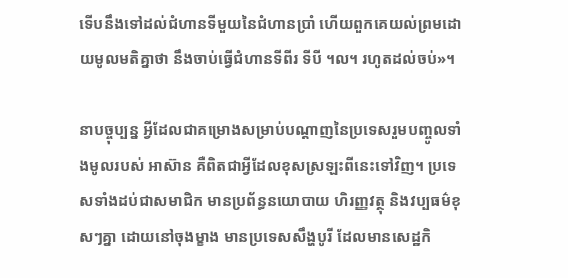ទើបនឹងទៅដល់ជំហានទីមួយនៃជំហានប្រាំ ហើយពួកគេយល់ព្រមដោយមូលមតិគ្នាថា នឹងចាប់ធ្វើជំហានទីពីរ ទីបី ។ល។ រហូតដល់ចប់»។

នាបច្ចុប្បន្ន អ្វីដែលជាគម្រោងសម្រាប់បណ្តាញនៃប្រទេសរួមបញ្ចូលទាំងមូលរបស់ អាស៊ាន គឺពិតជាអ្វីដែលខុសស្រឡះពីនេះទៅវិញ។ ប្រទេសទាំងដប់ជាសមាជិក មានប្រព័ន្ធនយោបាយ ហិរញ្ញវត្ថុ និងវប្បធម៌ខុសៗគ្នា ដោយនៅចុងម្ខាង មានប្រទេសសឹង្ហបូរី ដែលមានសេដ្ឋកិ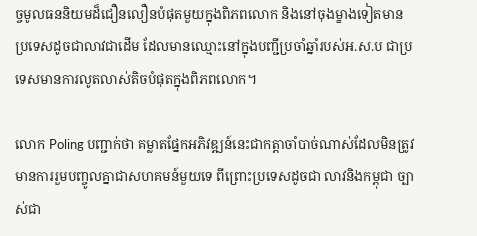ច្ចមូលធននិយមដ៏ជឿនលឿនបំផុតមួយក្នុងពិភពលោក និងនៅចុងម្ខាងទៀតមានប្រទេសដូចជាលាវជាដើម ដែលមានឈ្មោះនៅក្នុងបញ្ជីប្រចាំឆ្នាំរបស់អ.ស.ប ជាប្រទេសមានការលូតលាស់តិចបំផុតក្នុងពិភពលោក។

លោក Poling បញ្ជាក់ថា គម្លាតផ្នែកអភិវឌ្ឍន៍នេះជាកត្តាចាំបាច់ណាស់ដែលមិនត្រូវមានការរួមបញ្ចូលគ្នាជាសហគមន៍មួយទេ ពីព្រោះប្រទេសដូចជា លាវនិងកម្ពុជា ច្បាស់ជា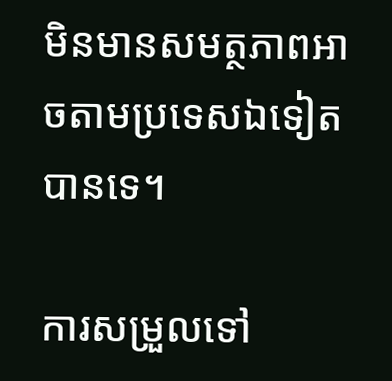មិនមានសមត្ថភាពអាចតាមប្រទេសឯទៀតបានទេ។

ការសម្រួលទៅ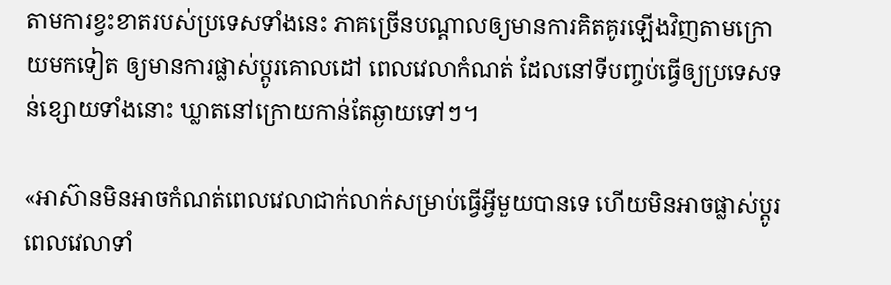តាមការខ្វះខាតរបស់ប្រទេសទាំងនេះ ភាគច្រើនបណ្តាលឲ្យមានការគិតគូរឡើងវិញតាមក្រោយមកទៀត ឲ្យមានការផ្លាស់ប្តូរគោលដៅ ពេលវេលាកំណត់ ដែលនៅទីបញ្ចប់ធ្វើឲ្យប្រទេសទន់ខ្សោយទាំងនោះ ឃ្លាតនៅក្រោយកាន់តែឆ្ងាយទៅៗ។

«អាស៊ានមិនអាចកំណត់ពេលវេលាជាក់លាក់សម្រាប់ធ្វើអ្វីមួយបានទេ ហើយមិនអាចផ្លាស់ប្តូរពេលវេលាទាំ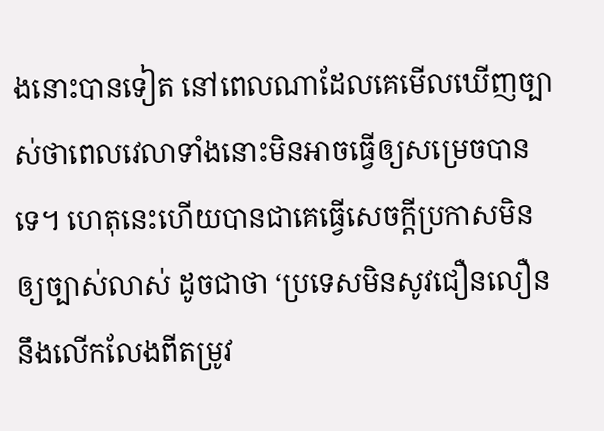ងនោះបានទៀត នៅពេលណាដែលគេមើលឃើញច្បាស់ថាពេលវេលាទាំងនោះមិនអាចធ្វើឲ្យសម្រេចបានទេ។ ហេតុនេះហើយបានជាគេធ្វើសេចក្តីប្រកាសមិនឲ្យច្បាស់លាស់ ដូចជាថា ‘ប្រទេសមិនសូវជឿនលឿននឹងលើកលែងពីតម្រូវ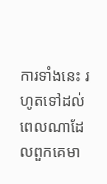ការទាំងនេះ រហូតទៅដល់ពេលណាដែលពួកគេមា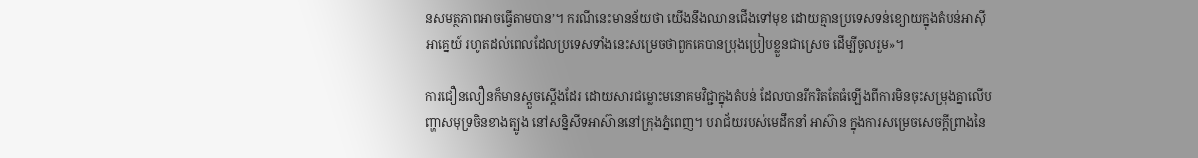នសមត្ថភាពអាចធ្វើតាមបាន’។ ករណីនេះមានន័យថា យើងនឹងឈានជើងទៅមុខ ដោយគ្មានប្រទេសទន់ខ្យោយក្នុងតំបន់អាស៊ីអាគ្នេយ៍ រហូតដល់ពេលដែលប្រទេសទាំងនេះសម្រេចថាពួកគេបានប្រុងប្រៀបខ្លួនជាស្រេច ដើម្បីចូលរួម»។

ការជឿនលឿនក៏មានស្តួចស្តើងដែរ ដោយសារជម្លោះមនោគមវិជ្ជាក្នុងតំបន់ ដែលបានរីករិតតែធំឡើងពីការមិនចុះសម្រុងគ្នាលើបញ្ហាសមុទ្រចិនខាងត្បូង នៅសន្និសីទអាស៊ាននៅក្រុងភ្នំពេញ។ បរាជ័យរបស់មេដឹកនាំ អាស៊ាន ក្នុងការសម្រេចសេចក្តីព្រាងនៃ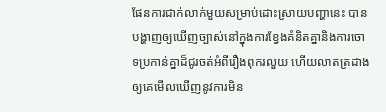ផែនការជាក់លាក់មួយសម្រាប់ដោះស្រាយបញ្ហានេះ បានបង្ហាញឲ្យឃើញច្បាស់នៅក្នុងការខ្វែងគំនិតគ្នានិងការចោទប្រកាន់គ្នាដ៏ជូរចត់អំពីរឿងពុករលួយ ហើយលាតត្រដាងឲ្យគេមើលឃើញនូវការមិន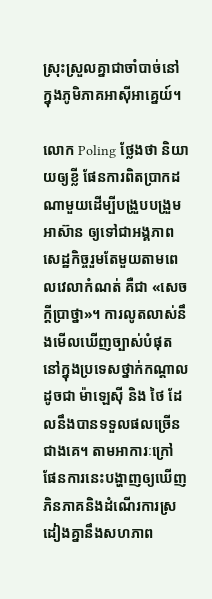ស្រុះស្រួលគ្នាជាចាំបាច់នៅក្នុងភូមិភាគអាស៊ីអាគ្នេយ៍។

លោក Poling ថ្លែងថា និយាយឲ្យខ្លី ផែនការពិតប្រាកដណាមួយដើម្បីបង្រួបបង្រួម អាស៊ាន ឲ្យទៅជាអង្គភាពសេដ្ឋកិច្ចរួមតែមួយតាមពេលវេលាកំណត់ គឺជា «សេចក្តីប្រាថ្នា»។ ការលូតលាស់នឹងមើលឃើញច្បាស់បំផុតនៅក្នុងប្រទេសថ្នាក់កណ្តាល ដូចជា ម៉ាឡេស៊ី និង ថៃ ដែលនឹងបានទទួលផលច្រើនជាងគេ។ តាមអាការៈក្រៅ ផែនការនេះបង្ហាញឲ្យឃើញភិនភាគនិងដំណើរការស្រដៀងគ្នានឹងសហភាព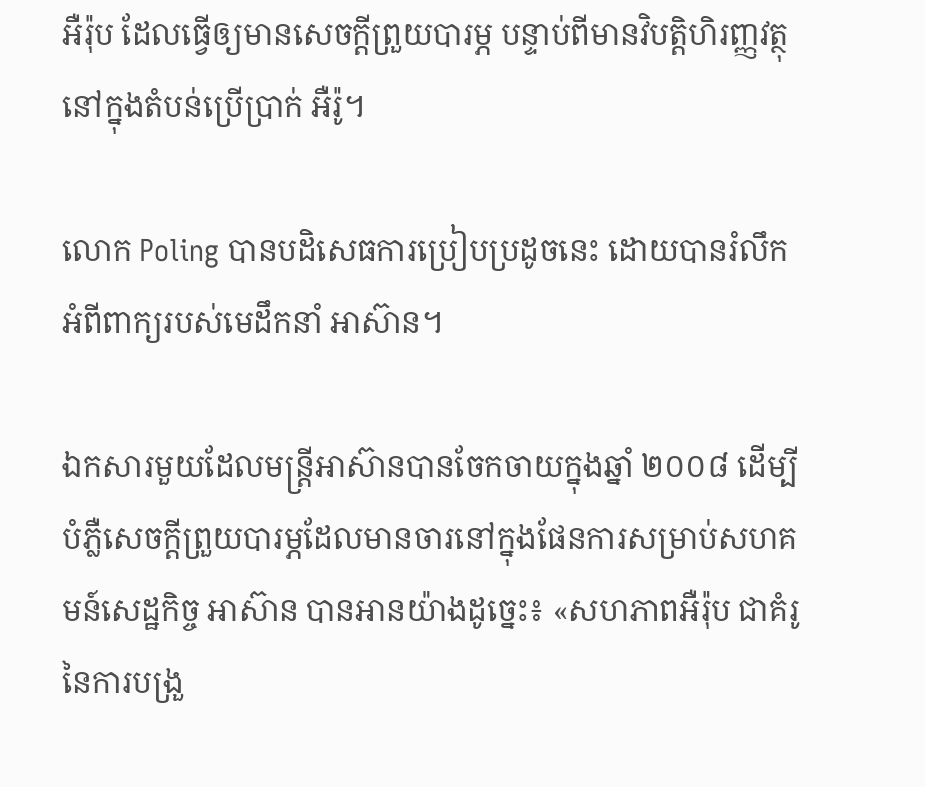អឺរ៉ុប ដែលធ្វើឲ្យមានសេចក្តីព្រួយបារម្ភ បន្ទាប់ពីមានវិបត្តិហិរញ្ញវត្ថុនៅក្នុងតំបន់ប្រើប្រាក់ អឺរ៉ូ។

លោក Poling បានបដិសេធការប្រៀបប្រដូចនេះ ដោយបានរំលឹកអំពីពាក្យរបស់មេដឹកនាំ អាស៊ាន។

ឯកសារមួយដែលមន្រ្តីអាស៊ានបានចែកចាយក្នុងឆ្នាំ ២០០៨ ដើម្បីបំភ្លឺសេចក្តីព្រួយបារម្ភដែលមានចារនៅក្នុងផែនការសម្រាប់សហគមន៍សេដ្ឋកិច្ច អាស៊ាន បានអានយ៉ាងដូច្នេះ៖ «សហភាពអឺរ៉ុប ជាគំរូនៃការបង្រួ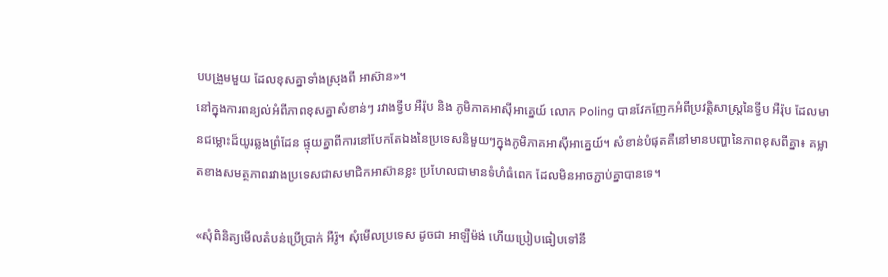បបង្រួមមួយ ដែលខុសគ្នាទាំងស្រុងពី អាស៊ាន»។
នៅក្នុងការពន្យល់អំពីភាពខុសគ្នាសំខាន់ៗ រវាងទ្វីប អឺរ៉ុប និង ភូមិភាគអាស៊ីអាគ្នេយ៍ លោក Poling បានវែកញែកអំពីប្រវត្តិសាស្រ្តនៃទ្វីប អឺរ៉ុប ដែលមានជម្លោះដ៏យូរឆ្លងព្រំដែន ផ្ទុយគ្នាពីការនៅបែកតែឯងនៃប្រទេសនិមួយៗក្នុងភូមិភាគអាស៊ីអាគ្នេយ៍។ សំខាន់បំផុតគឺនៅមានបញ្ហានៃភាពខុសពីគ្នា៖ គម្លាតខាងសមត្ថភាពរវាងប្រទេសជាសមាជិកអាស៊ានខ្លះ ប្រហែលជាមានទំហំធំពេក ដែលមិនអាចភ្ជាប់គ្នាបានទេ។

«សុំពិនិត្យមើលតំបន់ប្រើប្រាក់ អឺរ៉ូ។ សុំមើលប្រទេស ដូចជា អាឡឺម៉ង់ ហើយប្រៀបធៀបទៅនឹ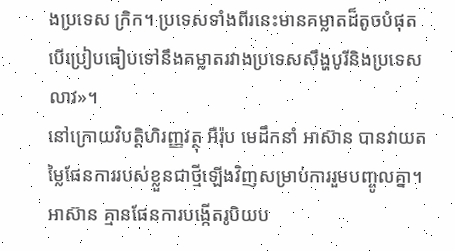ងប្រទេស ក្រិក។ ប្រទេសទាំងពីរនេះមានគម្លាតដ៏តូចបំផុត បើប្រៀបធៀបទៅនឹងគម្លាតរវាងប្រទេសសឹង្ហបូរីនិងប្រទេសលាវ»។
នៅក្រោយវិបត្តិហិរញ្ញវត្ថុ អឺរ៉ុប មេដឹកនាំ អាស៊ាន បានវាយតម្លៃផែនការរបស់ខ្លួនជាថ្មីឡើងវិញសម្រាប់ការរួមបញ្ចូលគ្នា។ អាស៊ាន គ្មានផែនការបង្កើតរូបិយប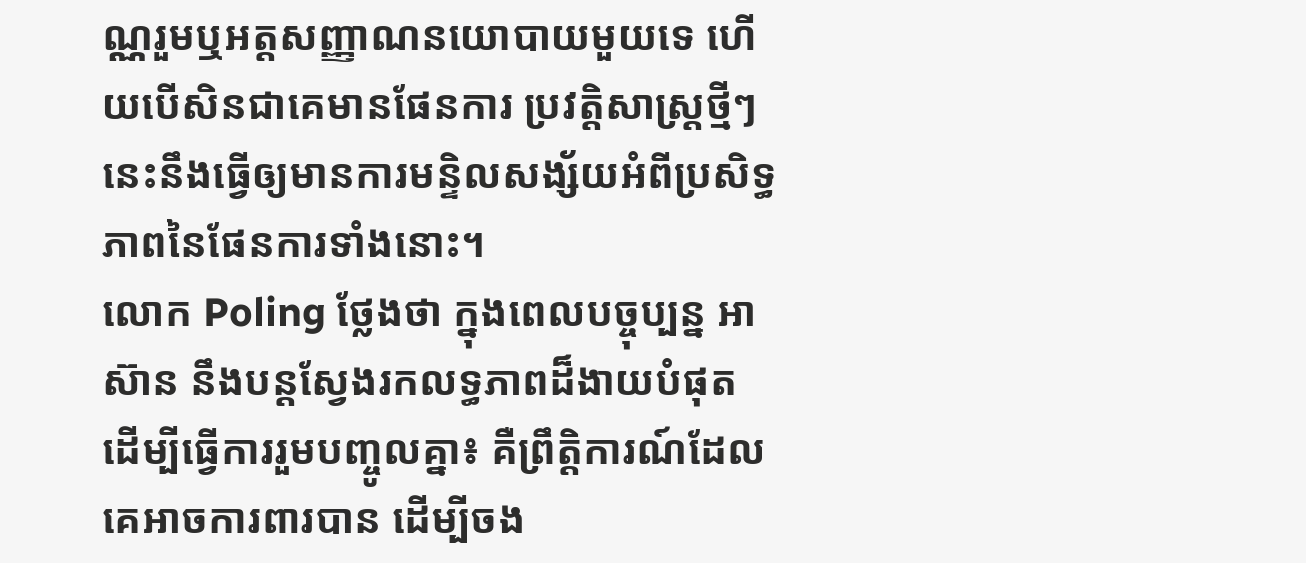ណ្ណរួមឬអត្តសញ្ញាណនយោបាយមួយទេ ហើយបើសិនជាគេមានផែនការ ប្រវត្តិសាស្រ្តថ្មីៗនេះនឹងធ្វើឲ្យមានការមន្ទិលសង្ស័យអំពីប្រសិទ្ធភាពនៃផែនការទាំងនោះ។
លោក Poling ថ្លែងថា ក្នុងពេលបច្ចុប្បន្ន អាស៊ាន នឹងបន្តស្វែងរកលទ្ធភាពដ៏ងាយបំផុត ដើម្បីធ្វើការរួមបញ្ចូលគ្នា៖ គឺព្រឹត្តិការណ៍ដែលគេអាចការពារបាន ដើម្បីចង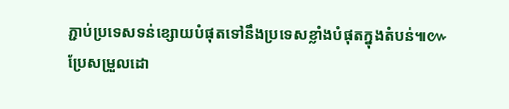ភ្ជាប់ប្រទេសទន់ខ្សោយបំផុតទៅនឹងប្រទេសខ្លាំងបំផុតក្នុងតំបន់៕៚
ប្រែសម្រួលដោ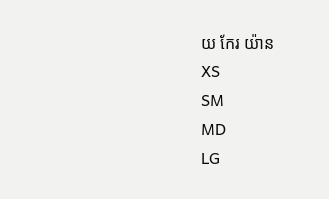យ កែរ យ៉ាន
XS
SM
MD
LG